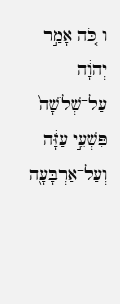ו כֹּ֚ה אָמַ֣ר יְהוָ֔ה עַל־שְׁלֹשָׁה֙ פִּשְׁעֵ֣י עַזָּ֔ה וְעַל־אַרְבָּעָ֖ה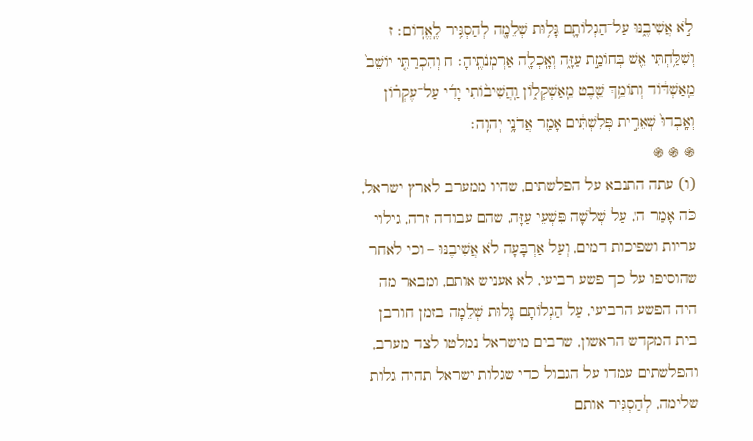לֹ֣א אֲשִׁיבֶ֑נּוּ עַל־הַגְלוֹתָ֛ם גָּל֥וּת שְׁלֵמָ֖ה לְהַסְגִּ֥יר לֶֽאֱדֽוֹם׃ ז וְשִׁלַּ֥חְתִּי אֵ֖שׁ בְּחוֹמַ֣ת עַזָּ֑ה וְאָֽכְלָ֖ה אַרְמְנֹתֶֽיהָ׃ ח וְהִכְרַתִּ֤י יוֹשֵׁב֙ מֵֽאַשְׁדּ֔וֹד וְתוֹמֵ֥ךְ שֵׁ֖בֶט מֵֽאַשְׁקְל֑וֹן וַֽהֲשִׁיב֨וֹתִי יָדִ֜י עַל־עֶקְר֗וֹן וְאָֽבְדוּ֙ שְׁאֵרִ֣ית פְּלִשְׁתִּ֔ים אָמַ֖ר אֲדֹנָ֥י יְהוִֽה׃
֍ ֍ ֍
(ו) עתה התנבא על הפלשתים, שהיו ממערב לארץ ישראל, כֹּה אָמַר ה', עַל שְׁלֹשָׁה פִּשְׁעֵי עַזָּה, שהם עבודה זרה, גילוי עריות ושפיכות דמים, וְעַל אַרְבָּעָה לֹא אֲשִׁיבֶנּוּ – וכי לאחר שהוסיפו על כך פשע רביעי, לא אעניש אותם, ומבאר מה היה הפשע הרביעי, עַל הַגְלוֹתָם גָּלוּת שְׁלֵמָה בזמן חורבן בית המקדש הראשון, שרבים מישראל נמלטו לצד מערב, והפלשתים עמדו על הגבול כדי שגלות ישראל תהיה גלות שלימה, לְהַסְגִּיר אותם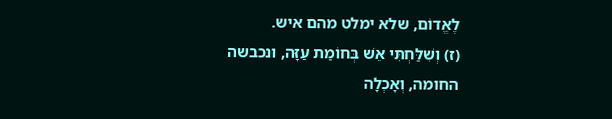לֶאֱדוֹם, שלא ימלט מהם איש.
(ז) וְשִׁלַּחְתִּי אֵשׁ בְּחוֹמַת עַזָּה, ונכבשה החומה, וְאָכְלָה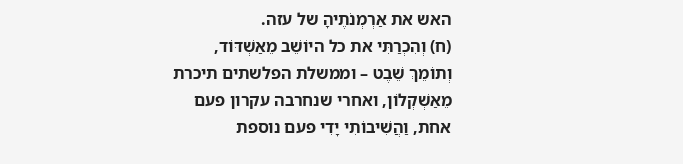האש את אַרְמְנֹתֶיהָ של עזה.
(ח) וְהִכְרַתִּי את כל היוֹשֵׁב מֵאַשְׁדּוֹד, וְתוֹמֵךְ שֵׁבֶט – וממשלת הפלשתים תיכרת מֵאַשְׁקְלוֹן, ואחרי שנחרבה עקרון פעם אחת, וַהֲשִׁיבוֹתִי יָדִי פעם נוספת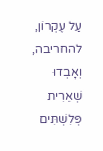עַל עֶקְרוֹן, להחריבה, וְאָבְדוּ שְׁאֵרִית פְּלִשְׁתִּים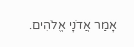אָמַר אֲדֹנָי אֱלֹהִים.